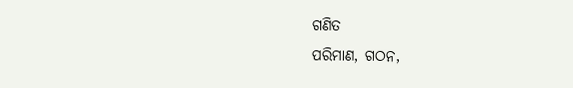ଗଣିତ
ପରିମାଣ, ଗଠନ,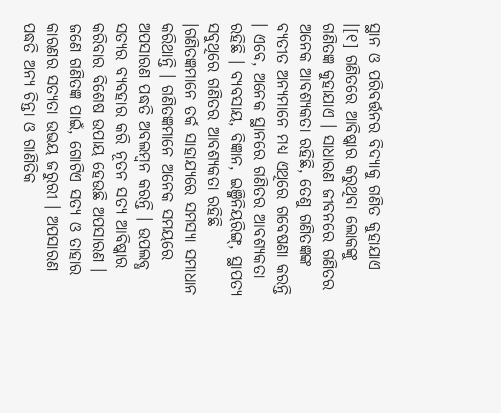ସ୍ଥାନ ଓ ପରିବର୍ତ୍ତନର ବିଦ୍ୟାକୁ ଗଣିତ କୁହାଯାଏ ।[୧] ଗଣିତରେ ଆବିଷ୍କାର କରୁଥିବା ଲୋକଙ୍କୁ ଗଣିତଜ୍ଞ କୁହାଯାଏ । ସାଧାରଣ ଜୀବନରେ ଗଣିତର ଅନେକ ଆବଶ୍ୟକତା ରହିଛି, ତେଣୁ ଗଣିତଜ୍ଞଙ୍କ ବ୍ୟତୀତ ଅନ୍ୟମାନେ ମଧ୍ୟ ଏଥିରେ ଗବେଷଣା କରନ୍ତି । ଏବେ, ଅନେକ ସ୍ଥାନରେ ଗଣିତର ଆବଶ୍ୟକତା ରହିଛି । ବ୍ୟବସାୟ, ବିଜ୍ଞାନ, ଇଞ୍ଜିନିୟରିଙ୍ଗ୍, ସ୍ଥାପତ୍ୟ ସବୁଥିରେ ଗଣିତର ଆବଶ୍ୟକତା ରହିଛି ।ଗଣିତଜ୍ଞମାନେ ତର୍କ ସାହାଯ୍ୟରେ ସମସ୍ୟା ସମାଧାନ କରିଥାନ୍ତି । ଗଣିତଜ୍ଞମାନେ ଅନେକ ସମୟରେ ଅପସାରଣ ପଦ୍ଧତି ଅବଲମ୍ବନ କରନ୍ତି । ଉପଲବ୍ଧ ସତ୍ୟର ବ୍ୟବହାର କରି ନୂତନ ସତ୍ୟ ଆବିଷ୍କାର କରିବାର ବିଶେଷ ଉପାୟ ହେଉଛି ଅପସାରଣ । ଜଣେ ଗଣିତଜ୍ଞ ପାଇଁ, ଗୋଟିଏ ସତ୍ୟ ଓ ତାହାର କାରଣର ସତ୍ୟତା ଉଭୟ ଜରୁରୀ । ଅପସାରଣ ପଦ୍ଧତି ଅନ୍ୟ ଚିନ୍ତା ଓ ଗାଣିତିକ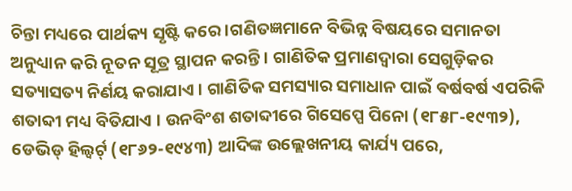ଚିନ୍ତା ମଧ୍ୟରେ ପାର୍ଥକ୍ୟ ସୃଷ୍ଟି କରେ ।ଗଣିତଜ୍ଞମାନେ ବିଭିନ୍ନ ବିଷୟରେ ସମାନତା ଅନୁଧ୍ୟାନ କରି ନୂତନ ସୂତ୍ର ସ୍ଥାପନ କରନ୍ତି । ଗାଣିତିକ ପ୍ରମାଣଦ୍ୱାରା ସେଗୁଡ଼ିକର ସତ୍ୟାସତ୍ୟ ନିର୍ଣୟ କରାଯାଏ । ଗାଣିତିକ ସମସ୍ୟାର ସମାଧାନ ପାଇଁ ବର୍ଷବର୍ଷ ଏପରିକି ଶତାବ୍ଦୀ ମଧ୍ୟ ବିତିଯାଏ । ଉନବିଂଶ ଶତାବ୍ଦୀରେ ଗିସେପ୍ପେ ପିନୋ (୧୮୫୮-୧୯୩୨), ଡେଭିଡ୍ ହିଲ୍ବର୍ଟ୍ (୧୮୬୨-୧୯୪୩) ଆଦିଙ୍କ ଉଲ୍ଲେଖନୀୟ କାର୍ଯ୍ୟ ପରେ,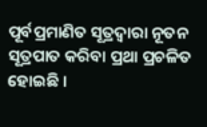ପୂର୍ବପ୍ରମାଣିତ ସୂତ୍ରଦ୍ୱାରା ନୂତନ ସୂତ୍ରପାତ କରିବା ପ୍ରଥା ପ୍ରଚଳିତ ହୋଇଛି ।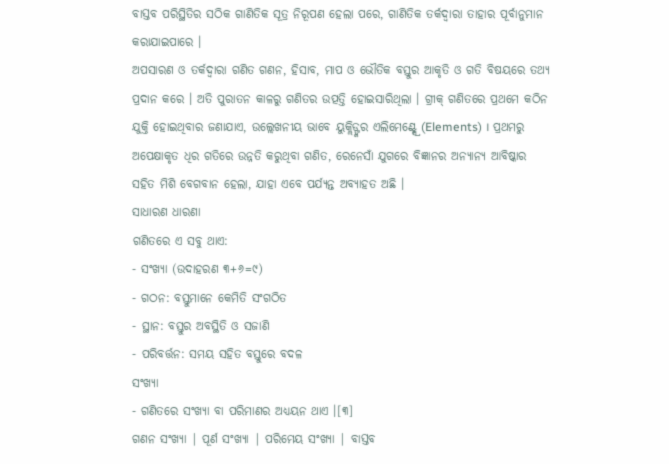ବାସ୍ତବ ପରିସ୍ଥିତିର ସଠିକ ଗାଣିତିକ ସୂତ୍ର ନିରୂପଣ ହେଲା ପରେ, ଗାଣିତିକ ତର୍କଦ୍ୱାରା ତାହାର ପୂର୍ବାନୁମାନ କରାଯାଇପାରେ ।
ଅପସାରଣ ଓ ତର୍କଦ୍ୱାରା ଗଣିତ ଗଣନ, ହିସାବ, ମାପ ଓ ଭୌତିକ ବସ୍ତୁର ଆକୃତି ଓ ଗତି ବିଷୟରେ ତଥ୍ୟ ପ୍ରଦାନ କରେ । ଅତି ପୁରାତନ କାଳରୁ ଗଣିତର ଉତ୍ପତ୍ତି ହୋଇସାରିଥିଲା । ଗ୍ରୀକ୍ ଗଣିତରେ ପ୍ରଥମେ କଠିନ ଯୁକ୍ତି ହୋଇଥିବାର ଜଣାଯାଏ, ଉଲ୍ଲେଖନୀୟ ଭାବେ ୟୁକ୍ଲିଡ୍ଙ୍କର ଏଲିମେଣ୍ଟ୍ସ୍ରେ (Elements) । ପ୍ରଥମରୁ ଅପେକ୍ଷାକୃତ ଧିର ଗତିରେ ଉନ୍ନତି କରୁଥିବା ଗଣିତ, ରେନେସାଁ ଯୁଗରେ ବିଜ୍ଞାନର ଅନ୍ୟାନ୍ୟ ଆବିଷ୍କାର ସହିତ ମିଶି ବେଗବାନ ହେଲା, ଯାହା ଏବେ ପର୍ଯ୍ୟନ୍ତ ଅବ୍ୟାହତ ଅଛି ।
ସାଧାରଣ ଧାରଣା
ଗଣିତରେ ଏ ସବୁ ଥାଏ:
- ସଂଖ୍ୟା (ଉଦାହରଣ ୩+୬=୯)
- ଗଠନ: ବସ୍ତୁମାନେ କେମିତି ସଂଗଠିତ
- ସ୍ଥାନ: ବସ୍ତୁର ଅବସ୍ଥିତି ଓ ସଜାଣି
- ପରିବର୍ତ୍ତନ: ସମୟ ସହିତ ବସ୍ତୁରେ ବଦଳ
ସଂଖ୍ୟା
- ଗଣିତରେ ସଂଖ୍ୟା ବା ପରିମାଣର ଅଧ୍ୟୟନ ଥାଏ ।[୩]
ଗଣନ ସଂଖ୍ୟା | ପୂର୍ଣ ସଂଖ୍ୟା | ପରିମେୟ ସଂଖ୍ୟା | ବାସ୍ତବ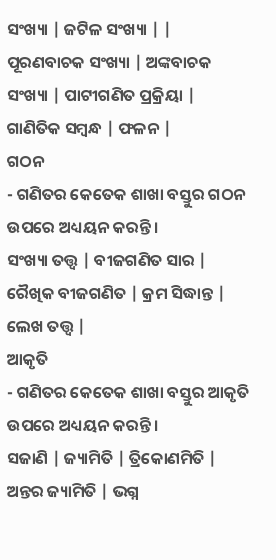ସଂଖ୍ୟା | ଜଟିଳ ସଂଖ୍ୟା | |
ପୂରଣବାଚକ ସଂଖ୍ୟା | ଅଙ୍କବାଚକ ସଂଖ୍ୟା | ପାଟୀଗଣିତ ପ୍ରକ୍ରିୟା | ଗାଣିତିକ ସମ୍ବନ୍ଧ | ଫଳନ |
ଗଠନ
- ଗଣିତର କେତେକ ଶାଖା ବସ୍ତୁର ଗଠନ ଉପରେ ଅଧ୍ୟୟନ କରନ୍ତି ।
ସଂଖ୍ୟା ତତ୍ତ୍ୱ | ବୀଜଗଣିତ ସାର | ରୈଖିକ ବୀଜଗଣିତ | କ୍ରମ ସିଦ୍ଧାନ୍ତ | ଲେଖ ତତ୍ତ୍ୱ |
ଆକୃତି
- ଗଣିତର କେତେକ ଶାଖା ବସ୍ତୁର ଆକୃତି ଉପରେ ଅଧ୍ୟୟନ କରନ୍ତି ।
ସଜାଣି | ଜ୍ୟାମିତି | ତ୍ରିକୋଣମିତି | ଅନ୍ତର ଜ୍ୟାମିତି | ଭଗ୍ନ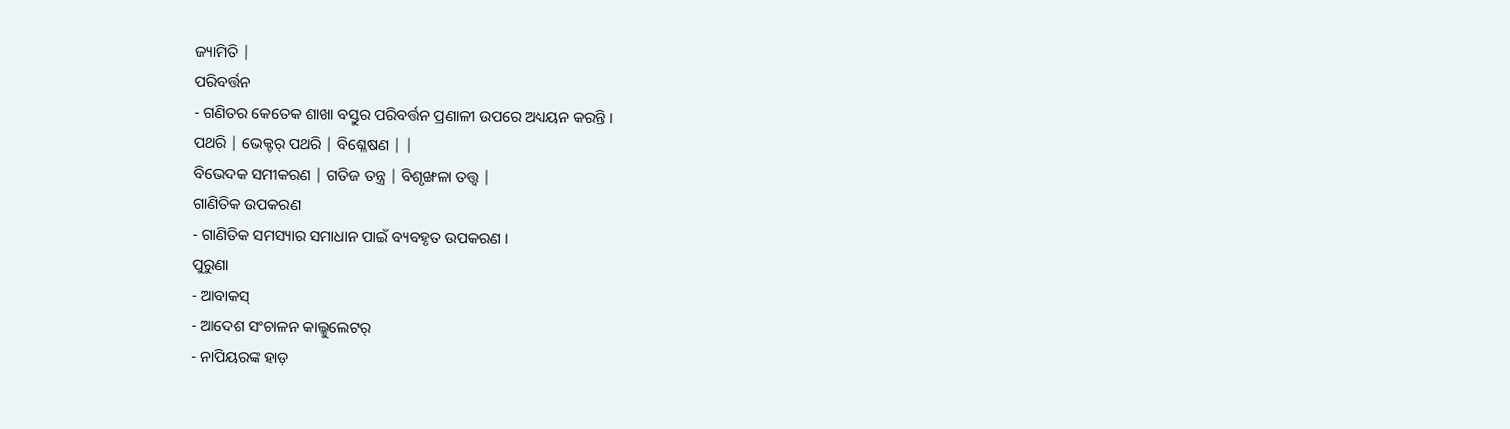ଜ୍ୟାମିତି |
ପରିବର୍ତ୍ତନ
- ଗଣିତର କେତେକ ଶାଖା ବସ୍ତୁର ପରିବର୍ତ୍ତନ ପ୍ରଣାଳୀ ଉପରେ ଅଧ୍ୟୟନ କରନ୍ତି ।
ପଥରି | ଭେକ୍ଟର୍ ପଥରି | ବିଶ୍ଳେଷଣ | |
ବିଭେଦକ ସମୀକରଣ | ଗତିଜ ତନ୍ତ୍ର | ବିଶୃଙ୍ଖଳା ତତ୍ତ୍ୱ |
ଗାଣିତିକ ଉପକରଣ
- ଗାଣିତିକ ସମସ୍ୟାର ସମାଧାନ ପାଇଁ ବ୍ୟବହୃତ ଉପକରଣ ।
ପୁରୁଣା
- ଆବାକସ୍
- ଆଦେଶ ସଂଚାଳନ କାଲ୍କୁଲେଟର୍
- ନାପିୟରଙ୍କ ହାଡ଼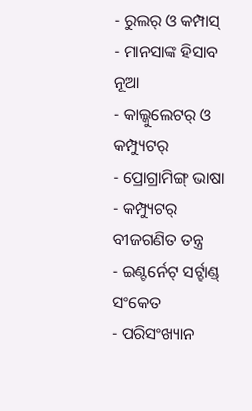- ରୁଲର୍ ଓ କମ୍ପାସ୍
- ମାନସାଙ୍କ ହିସାବ
ନୂଆ
- କାଲ୍କୁଲେଟର୍ ଓ କମ୍ପ୍ୟୁଟର୍
- ପ୍ରୋଗ୍ରାମିଙ୍ଗ୍ ଭାଷା
- କମ୍ପ୍ୟୁଟର୍ ବୀଜଗଣିତ ତନ୍ତ୍ର
- ଇଣ୍ଟର୍ନେଟ୍ ସର୍ଟ୍ହାଣ୍ଡ୍ ସଂକେତ
- ପରିସଂଖ୍ୟାନ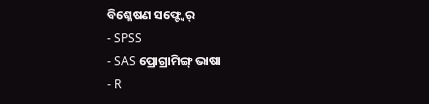ବିଶ୍ଳେଷଣ ସଫ୍ଟ୍ୱେର୍
- SPSS
- SAS ପ୍ରୋଗ୍ରାମିଙ୍ଗ୍ ଭାଷା
- R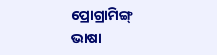ପ୍ରୋଗ୍ରାମିଙ୍ଗ୍ ଭାଷା